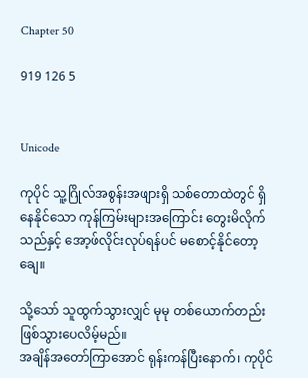Chapter 50

919 126 5


Unicode

ကုပိုင် သူ့ဂြိုလ်အစွန်းအဖျားရှိ သစ်တောထဲတွင် ရှိနေနိုင်သော ကုန်ကြမ်းများအကြောင်း တွေးမိလိုက်သည်နှင့် အော့ဖ်လိုင်းလုပ်ရန်ပင် မစောင့်နိုင်တော့ချေ။

သို့သော် သူထွက်သွားလျှင် မုမု တစ်ယောက်တည်းဖြစ်သွားပေလိမ့်မည်။
အချိန်အတော်ကြာအောင် ရုန်းကန်ပြီးနောက်၊ ကုပိုင်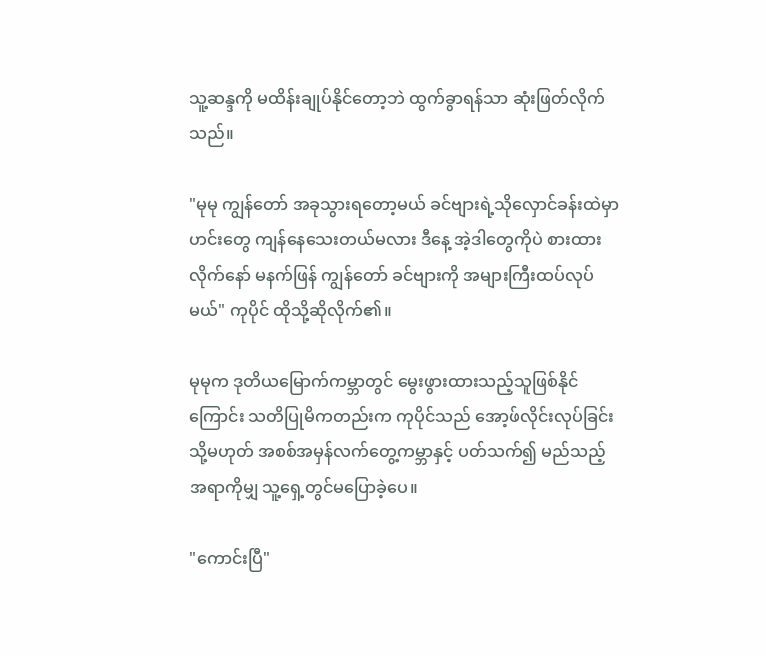သူ့ဆန္ဒကို မထိန်းချုပ်နိုင်တော့ဘဲ ထွက်ခွာရန်သာ ဆုံးဖြတ်လိုက်သည်။

"မုမု ကျွန်တော် အခုသွားရတော့မယ် ခင်ဗျားရဲ့သိုလှောင်ခန်းထဲမှာ ဟင်းတွေ ကျန်နေသေးတယ်မလား ဒီနေ့ အဲ့ဒါတွေကိုပဲ စားထားလိုက်နော် မနက်ဖြန် ကျွန်တော် ခင်ဗျားကို အများကြီးထပ်လုပ်မယ်" ကုပိုင် ထိုသို့ဆိုလိုက်၏။

မုမုက ဒုတိယမြောက်ကမ္ဘာတွင် မွေးဖွားထားသည့်သူဖြစ်နိုင်ကြောင်း သတိပြုမိကတည်းက ကုပိုင်သည် အော့ဖ်လိုင်းလုပ်ခြင်း သို့မဟုတ် အစစ်အမှန်လက်တွေ့ကမ္ဘာနှင့် ပတ်သက်၍ မည်သည့်အရာကိုမျှ သူ့ရှေ့တွင်မပြောခဲ့ပေ။

"ကောင်းပြီ"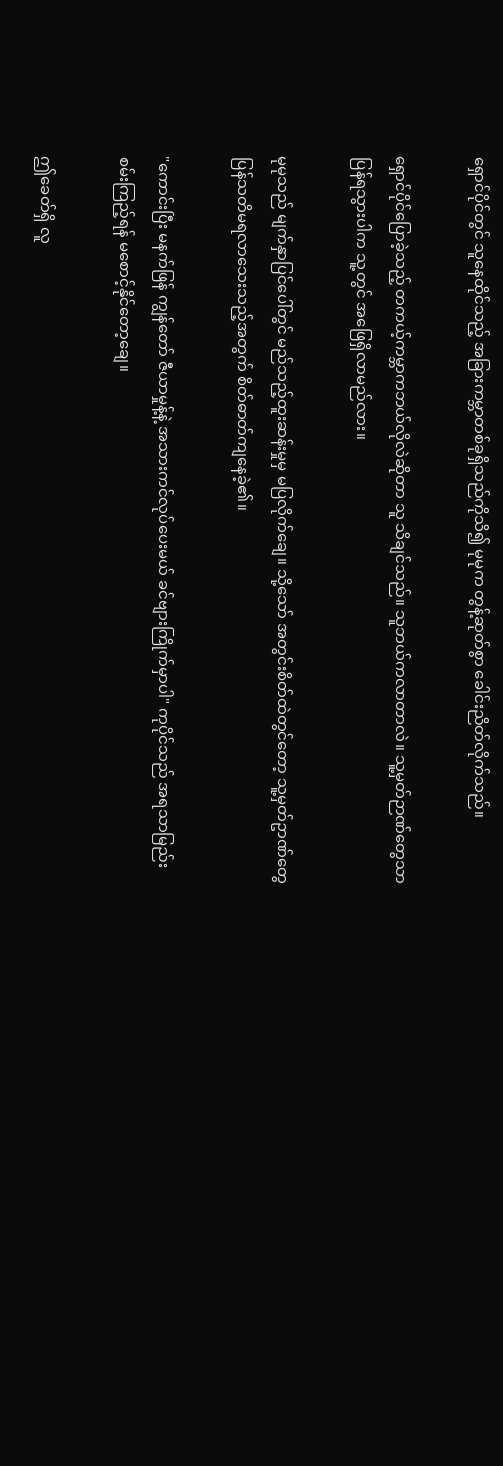ရှောင်ပိုင်တွင် သူနေထိုင်သည့် အခြားကမ္ဘာတစ်ခုရှိသည်ကိုသိ၍ မုမုက တွန့်ဆုတ်စွာ ခေါင်းညိတ်လိုက်သည်။

ရှောင်ပိုင်ပြောခဲ့သည့် တကယ့်ကမ္ဘာကဘယ်လိုလဲဆိုတာ သူ သိချင်သည်။ သူဘယ်ကလာတာလဲ။ သူ့မှတ်ဉာဏ်တွေသာပြန်ရသွားပါက သူ့တွင် အဖြေရှိလာမည်လား။

မုမုသည် မျက်နှာပြင်ပေါ်တွင် မည်သည့်ထူးဆန်းမှုမှ မပြလိုက်ချေ။ သို့သော် အတွင်းစိတ်ထဲတွင်တော့ သူ့မှတ်ဥာဏ်တွေ ပြန်သတိမရလာသေးသည့်အတွက် စိတ်ဓာတ်ကျနေခဲ့၏။

"ကောင်းပြီး မနက်ဖြန် ကျွန်တော် ဇီယာမှုန့်နဲ့ အသားကင်လုပ်ပေးမယ် ခင်ဗျားကြိုက်မှာပါ" ကုပိုင်သည် အရသာမြည်းစမ်းကြည့်ရန် မစောင့်နိုင်တော့ချေ။

ဤခေတ်ရှိ လူ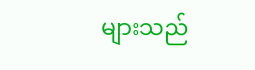များသည်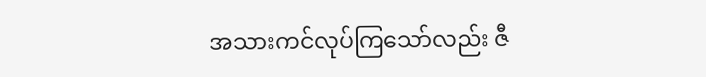အသားကင်လုပ်ကြသော်လည်း ဇီ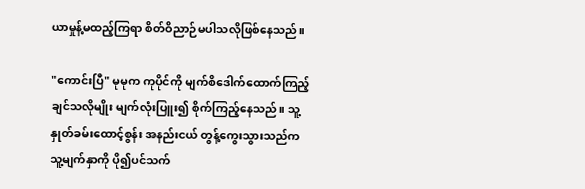ယာမှုန့်မထည့်ကြရာ စိတ်ဝိညာဉ်မပါသလိုဖြစ်နေသည်။

"ကောင်းပြီ" မုမုက ကုပိုင်ကို မျက်စိဒေါက်ထောက်ကြည့်ချင်သလိုမျိုး မျက်လုံးပြူး၍ စိုက်ကြည့်နေသည်။ သူ့နှုတ်ခမ်းထောင့်စွန်း အနည်းငယ် တွန့်ကွေးသွားသည်က သူ့မျက်နှာကို ပို၍ပင်သက်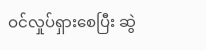ဝင်လှုပ်ရှားစေပြီး ဆွဲ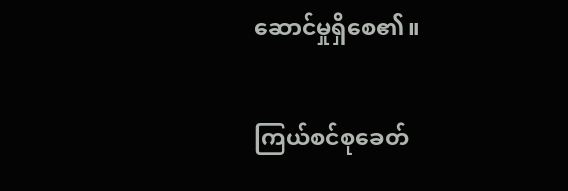ဆောင်မှုရှိစေ၏။

ကြယ်စင်စုခေတ်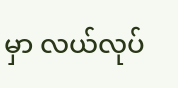မှာ လယ်လုပ်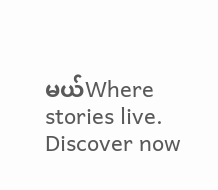မယ်Where stories live. Discover now